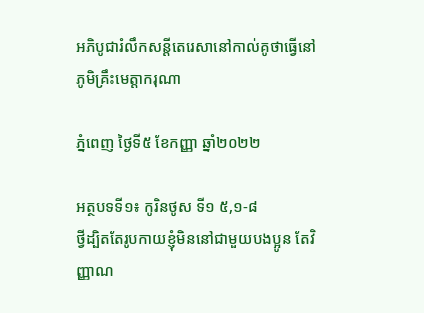អភិបូជារំលឹកសន្តីតេរេសានៅកាល់គូថាធ្វើនៅភូមិគ្រឹះមេត្តាករុណា

ភ្នំពេញ ថ្ងៃទី៥ ខែកញ្ញា ឆ្នាំ២០២២

អត្ថបទទី១៖ កូរិនថូស ទី១ ៥,១-៨
ថ្វី‌ដ្បិតតែរូបកាយខ្ញុំមិននៅជាមួយបង‌ប្អូន តែវិញ្ញាណ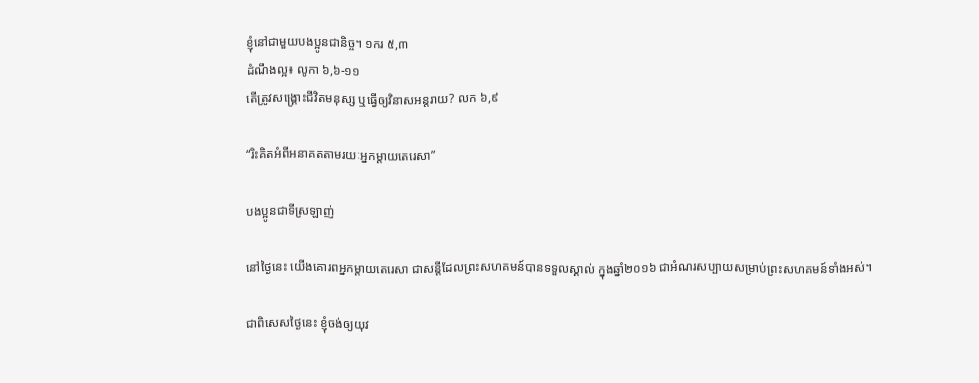ខ្ញុំនៅជាមួយបង‌ប្អូនជា‌និច្ច។ ១ករ ៥,៣
ដំណឹងល្អ៖ លូកា ៦,៦-១១
តើត្រូវសង្គ្រោះជីវិតមនុស្ស ឬធ្វើឲ្យវិនាសអន្តរាយ? លក ៦,៩

“រិះគិតអំពីអនាគតតាមរយៈអ្នកម្តាយតេរេសា”

បងប្អូនជាទីស្រឡាញ់

នៅថ្ងៃនេះ យើងគោរពអ្នកម្តាយតេរេសា ជាសន្តីដែលព្រះសហគមន៍បានទទួលស្គាល់ ក្នុងឆ្នាំ២០១៦ ជាអំណរសប្បាយសម្រាប់ព្រះសហគមន៍ទាំងអស់។

ជាពិសេសថ្ងៃនេះ ខ្ញុំចង់ឲ្យយុវ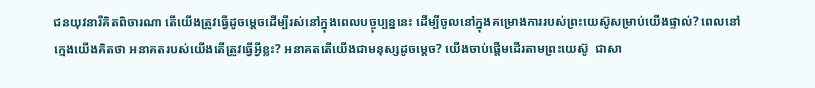ជនយុវនារីគិតពិចារណា តើយើងត្រូវធ្វើដូចម្តេចដើម្បីរស់នៅក្នុងពេលបច្ចុប្បន្ននេះ ដើម្បីចូលនៅក្នុងគម្រោងការរបស់ព្រះយេស៊ូសម្រាប់យើងផ្ទាល់? ពេលនៅក្មេងយើងគិតថា អនាគតរបស់យើងតើត្រូវធ្វើអ្វីខ្លះ? អនាគតតើយើងជាមនុស្សដូចម្ដេច? យើងចាប់ផ្ដើមដើរតាមព្រះយេស៊ូ  ជាសា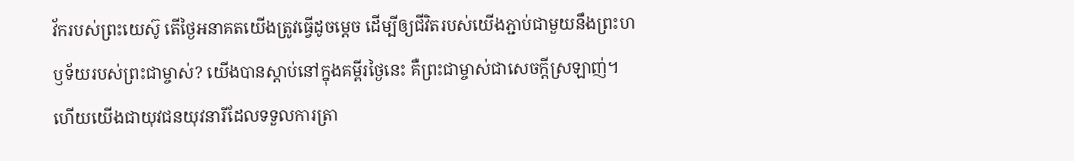វ័ករបស់ព្រះយេស៊ូ តើថ្ងៃអនាគតយើងត្រូវធ្វើដូចម្តេច ដើម្បីឲ្យជីវិតរបស់យើងភ្ជាប់ជាមួយនឹងព្រះហឫទ័យរបស់ព្រះជាម្ចាស់? យើងបានស្ដាប់នៅក្នុងគម្ពីរថ្ងៃនេះ គឺព្រះជាម្ចាស់ជាសេចក្ដីស្រឡាញ់។ ហើយយើងជាយុវជនយុវនារីដែលទទួលការត្រា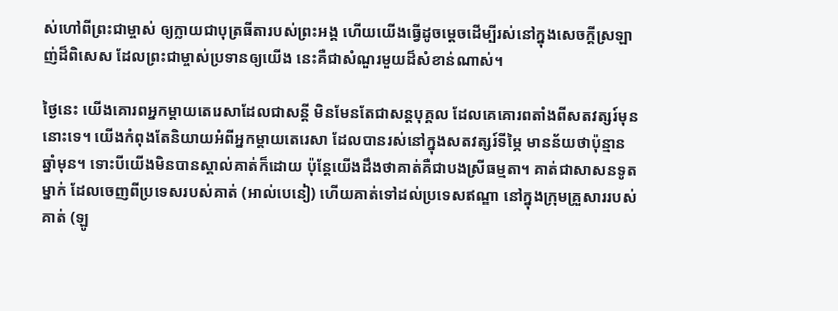ស់ហៅពីព្រះជាម្ចាស់ ឲ្យក្លាយជាបុត្រធីតារបស់ព្រះអង្គ ហើយយើងធ្វើដូចម្តេចដើម្បីរស់នៅក្នុងសេចក្ដីស្រឡាញ់ដ៏ពិសេស ដែលព្រះជាម្ចាស់ប្រទានឲ្យយើង នេះគឺជាសំណួរមួយដ៏សំខាន់ណាស់។

ថ្ងៃនេះ យើងគោរពអ្នកម្តាយតេរេសាដែលជាសន្តី មិនមែនតែជាសន្តបុគ្គល ដែលគេគោរពតាំងពីសតវត្សរ៍មុននោះទេ។ យើងកំពុងតែនិយាយអំពីអ្នកម្តាយតេរេសា ដែលបានរស់នៅក្នុងសតវត្សរ៍ទីម្ភៃ មានន័យថាប៉ុន្មានឆ្នាំមុន។ ទោះបីយើងមិនបានស្គាល់គាត់ក៏ដោយ ប៉ុន្តែយើងដឹងថាគាត់គឺជាបងស្រីធម្មតា។ គាត់ជាសាសនទូតម្នាក់ ដែលចេញពីប្រទេសរបស់គាត់ (អាល់បេនៀ) ហើយគាត់ទៅដល់ប្រទេសឥណ្ឌា នៅក្នុងក្រុមគ្រួសាររបស់គាត់ (ឡូ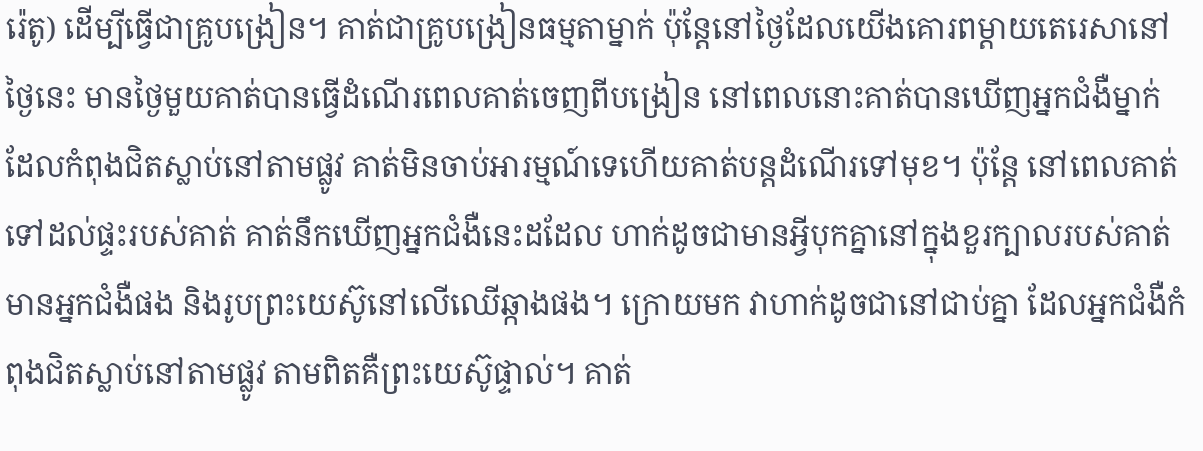រ៉េតូ) ដើម្បីធ្វើជាគ្រូបង្រៀន។ គាត់ជាគ្រូបង្រៀនធម្មតាម្នាក់ ប៉ុន្តែនៅថ្ងៃដែលយើងគោរពម្តាយតេរេសានៅថ្ងៃនេះ មានថ្ងៃមួយគាត់បានធ្វើដំណើរពេលគាត់ចេញពីបង្រៀន នៅពេលនោះគាត់បានឃើញអ្នកជំងឺម្នាក់ដែលកំពុងជិតស្លាប់នៅតាមផ្លូវ គាត់មិនចាប់អារម្មណ៍ទេហើយគាត់បន្តដំណើរទៅមុខ។ ប៉ុន្តែ នៅពេលគាត់ទៅដល់ផ្ទះរបស់គាត់ គាត់នឹកឃើញអ្នកជំងឺនេះដដែល ហាក់ដូចជាមានអ្វីបុកគ្នានៅក្នុងខួរក្បាលរបស់គាត់មានអ្នកជំងឺផង និងរូបព្រះយេស៊ូនៅលើឈើឆ្កាងផង។ ក្រោយមក វាហាក់ដូចជានៅជាប់គ្នា ដែលអ្នកជំងឺកំពុងជិតស្លាប់នៅតាមផ្លូវ តាមពិតគឺព្រះយេស៊ូផ្ទាល់។ គាត់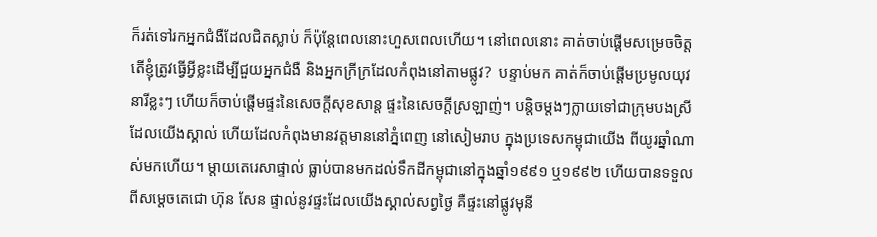ក៏រត់ទៅរកអ្នកជំងឺដែលជិតស្លាប់ ក៏ប៉ុន្តែពេលនោះហួសពេលហើយ។ នៅពេលនោះ គាត់ចាប់ផ្ដើមសម្រេចចិត្ត តើខ្ញុំត្រូវធ្វើអ្វីខ្លះដើម្បីជួយអ្នកជំងឺ និងអ្នកក្រីក្រដែលកំពុងនៅតាមផ្លូវ?  បន្ទាប់មក គាត់ក៏ចាប់ផ្ដើមប្រមូលយុវនារីខ្លះៗ ហើយក៏ចាប់ផ្តើមផ្ទះនៃសេចក្ដីសុខសាន្ត ផ្ទះនៃសេចក្ដីស្រឡាញ់។ បន្តិចម្តងៗក្លាយទៅជាក្រុមបងស្រីដែលយើងស្គាល់ ហើយដែលកំពុងមានវត្តមាននៅភ្នំពេញ នៅសៀមរាប ក្នុងប្រទេសកម្ពុជាយើង ពីយូរឆ្នាំណាស់មកហើយ។ ម្តាយតេរេសាផ្ទាល់ ធ្លាប់បានមកដល់ទឹកដីកម្ពុជានៅក្នុងឆ្នាំ១៩៩១ ឬ១៩៩២ ហើយបានទទួលពីសម្តេចតេជោ ហ៊ុន សែន ផ្ទាល់នូវផ្ទះដែលយើងស្គាល់សព្វថ្ងៃ គឺផ្ទះនៅផ្លូវមុនី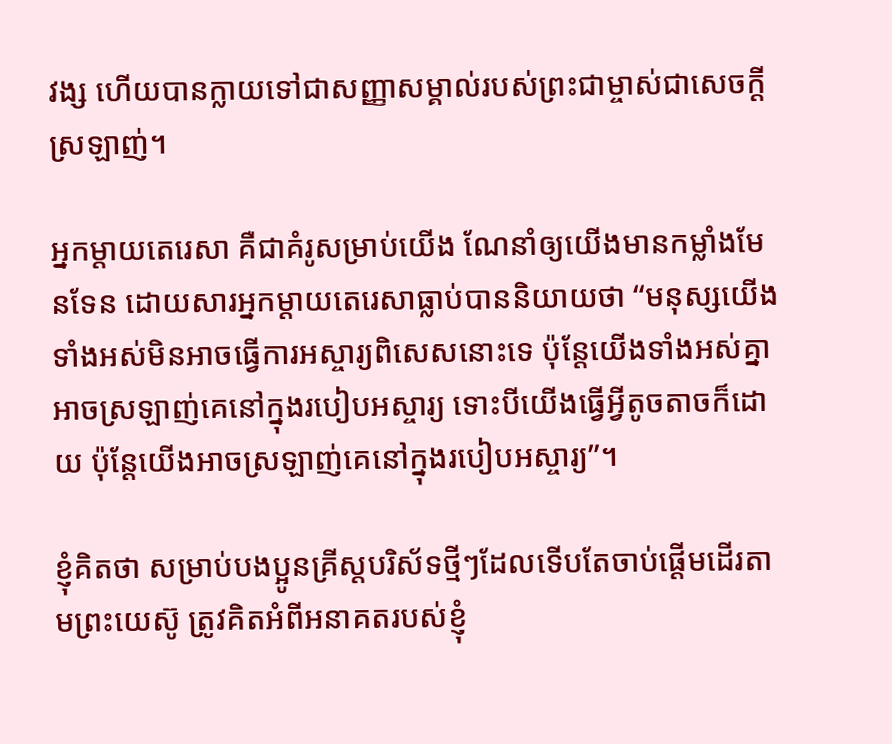វង្ស ហើយបានក្លាយទៅជាសញ្ញាសម្គាល់របស់ព្រះជាម្ចាស់ជាសេចក្ដីស្រឡាញ់។

អ្នកម្តាយតេរេសា គឺជាគំរូសម្រាប់យើង ណែនាំឲ្យយើងមានកម្លាំងមែនទែន ដោយសារអ្នកម្តាយតេរេសាធ្លាប់បាននិយាយថា “មនុស្សយើងទាំងអស់មិនអាចធ្វើការអស្ចារ្យពិសេសនោះទេ ប៉ុន្តែយើងទាំងអស់គ្នាអាចស្រឡាញ់គេនៅក្នុងរបៀបអស្ចារ្យ ទោះបីយើងធ្វើអ្វីតូចតាចក៏ដោយ ប៉ុន្តែយើងអាចស្រឡាញ់គេនៅក្នុងរបៀបអស្ចារ្យ”។

ខ្ញុំគិតថា សម្រាប់បងប្អូនគ្រីស្តបរិស័ទថ្មីៗដែលទើបតែចាប់ផ្តើមដើរតាមព្រះយេស៊ូ ត្រូវគិតអំពីអនាគតរបស់ខ្ញុំ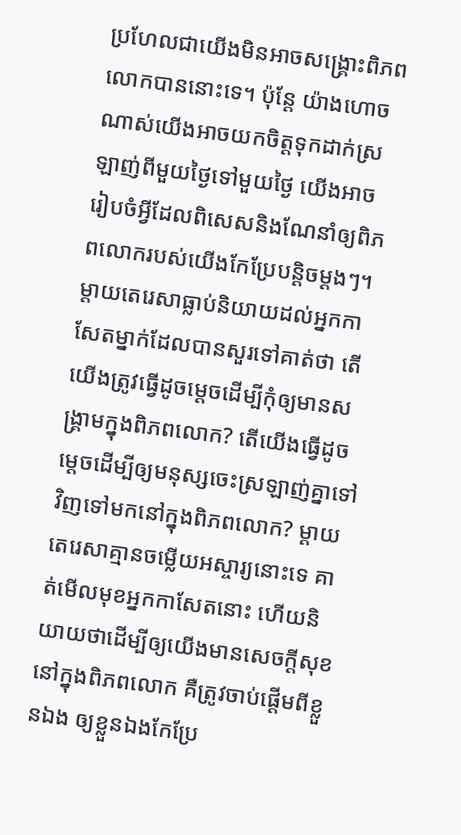ប្រហែលជាយើងមិនអាចសង្គ្រោះពិភពលោកបាននោះទេ។ ប៉ុន្តែ យ៉ាងហោចណាស់យើងអាចយកចិត្តទុកដាក់ស្រឡាញ់ពីមួយថ្ងៃទៅមួយថ្ងៃ យើងអាចរៀបចំអ្វីដែលពិសេសនិងណែនាំឲ្យពិភពលោករបស់យើងកែប្រែបន្តិចម្តងៗ។ ម្តាយតេរេសាធ្លាប់និយាយដល់អ្នកកាសែតម្នាក់ដែលបានសួរទៅគាត់ថា តើយើងត្រូវធ្វើដូចម្ដេចដើម្បីកុំឲ្យមានសង្គ្រាមក្នុងពិភពលោក? តើយើងធ្វើដូចម្ដេចដើម្បីឲ្យមនុស្សចេះស្រឡាញ់គ្នាទៅវិញទៅមកនៅក្នុងពិភពលោក? ម្តាយតេរេសាគ្មានចម្លើយអស្ចារ្យនោះទេ គាត់មើលមុខអ្នកកាសែតនោះ ហើយនិយាយថាដើម្បីឲ្យយើងមានសេចក្ដីសុខនៅក្នុងពិភពលោក គឺត្រូវចាប់ផ្តើមពីខ្លួនឯង ឲ្យខ្លួនឯងកែប្រែ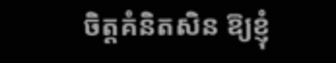ចិត្តគំនិតសិន ឱ្យខ្ញុំ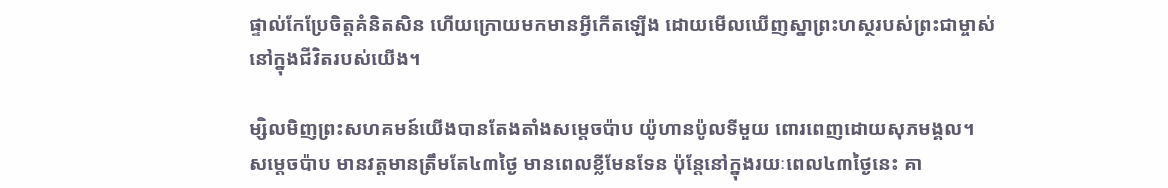ផ្ទាល់កែប្រែចិត្តគំនិតសិន ហើយក្រោយមកមានអ្វីកើតឡើង ដោយមើលឃើញស្នាព្រះហស្ថរបស់ព្រះជាម្ចាស់នៅក្នុងជីវិតរបស់យើង។

ម្សិលមិញព្រះសហគមន៍យើងបានតែងតាំងសម្តេចប៉ាប យ៉ូហានប៉ូលទីមួយ ពោរពេញដោយសុភមង្គល។ សម្តេចប៉ាប មានវត្តមានត្រឹមតែ៤៣ថ្ងៃ មានពេលខ្លីមែនទែន ប៉ុន្តែនៅក្នុងរយៈពេល៤៣ថ្ងៃនេះ គា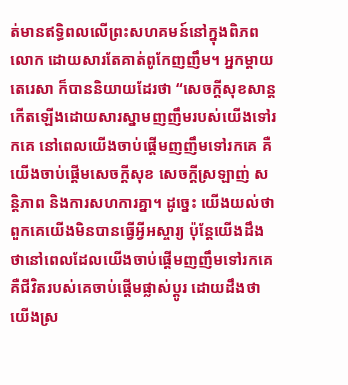ត់មានឥទ្ធិពលលើព្រះសហគមន៍នៅក្នុងពិភពលោក ដោយសារតែគាត់ពូកែញញឹម។ អ្នកម្តាយតេរេសា ក៏បាននិយាយដែរថា “សេចក្ដីសុខសាន្តកើតឡើងដោយសារស្នាមញញឹមរបស់យើងទៅរកគេ នៅពេលយើងចាប់ផ្ដើមញញឹមទៅរកគេ គឺយើងចាប់ផ្ដើមសេចក្ដីសុខ សេចក្ដីស្រឡាញ់ សន្តិភាព និងការសហការគ្នា។ ដូច្នេះ យើងយល់ថាពួកគេយើងមិនបានធ្វើអ្វីអស្ចារ្យ ប៉ុន្តែយើងដឹងថានៅពេលដែលយើងចាប់ផ្ដើមញញឹមទៅរកគេ គឺជីវិតរបស់គេចាប់ផ្ដើមផ្លាស់ប្តូរ ដោយដឹងថាយើងស្រ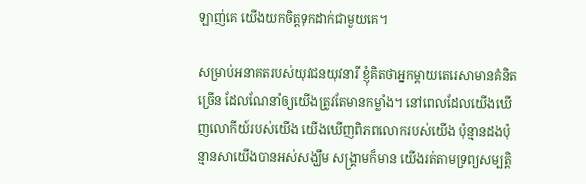ឡាញ់គេ យើងយកចិត្តទុកដាក់ជាមួយគេ។

សម្រាប់អនាគតរបស់យុវជនយុវនារី ខ្ញុំគិតថាអ្នកម្តាយតេរេសាមានគំនិតច្រើន ដែលណែនាំឲ្យយើងត្រូវតែមានកម្លាំង។ នៅពេលដែលយើងឃើញលោកីយ៍របស់យើង យើងឃើញពិភពលោករបស់យើង ប៉ុន្មានដងប៉ុន្មានសាយើងបានអស់សង្ឃឹម សង្គ្រាមក៏មាន យើងរត់តាមទ្រព្យសម្បត្តិ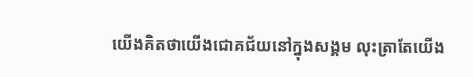យើងគិតថាយើងជោគជ័យនៅក្នុងសង្គម លុះត្រាតែយើង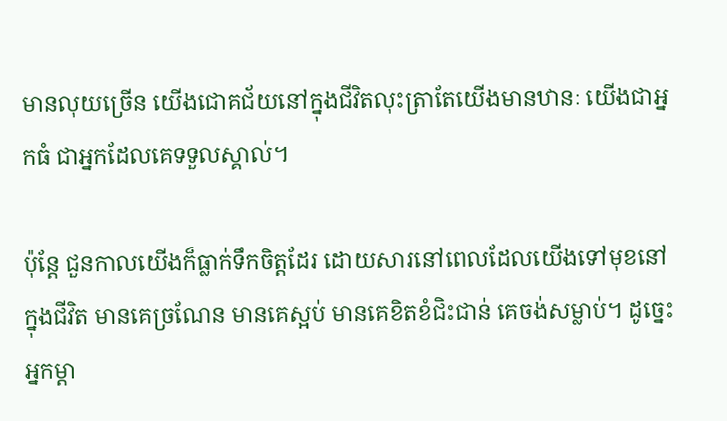មានលុយច្រើន យើងជោគជ័យនៅក្នុងជីវិតលុះត្រាតែយើងមានឋានៈ យើងជាអ្នកធំ ជាអ្នកដែលគេទទួលស្គាល់។

ប៉ុន្តែ ជួនកាលយើងក៏ធ្លាក់ទឹកចិត្តដែរ ដោយសារនៅពេលដែលយើងទៅមុខនៅក្នុងជីវិត មានគេច្រណែន មានគេស្អប់ មានគេខិតខំជិះជាន់ គេចង់សម្លាប់។ ដូច្នេះ អ្នកម្តា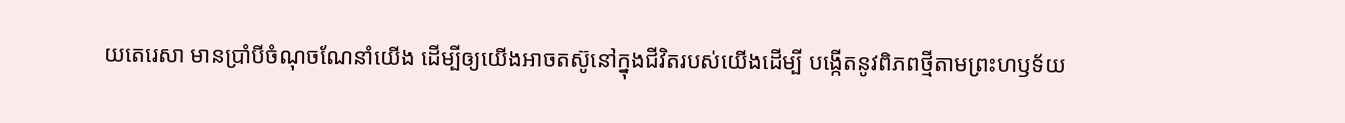យតេរេសា មានប្រាំបីចំណុចណែនាំយើង ដើម្បីឲ្យយើងអាចតស៊ូនៅក្នុងជីវិតរបស់យើងដើម្បី បង្កើតនូវពិភពថ្មីតាមព្រះហឫទ័យ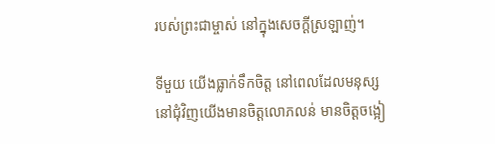របស់ព្រះជាម្ចាស់ នៅក្នុងសេចក្ដីស្រឡាញ់។

ទីមួយ យើងធ្លាក់ទឹកចិត្ត នៅពេលដែលមនុស្សនៅជុំវិញយើងមានចិត្តលោភលន់ មានចិត្តចង្អៀ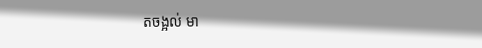តចង្អល់ មា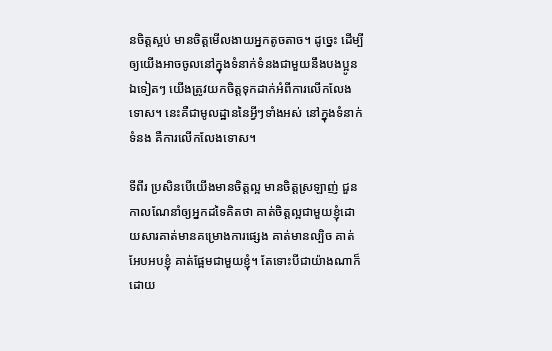នចិត្តស្អប់ មានចិត្តមើលងាយអ្នកតូចតាច។ ដូច្នេះ ដើម្បីឲ្យយើងអាចចូលនៅក្នុងទំនាក់ទំនងជាមួយនឹងបងប្អូនឯទៀតៗ យើងត្រូវយកចិត្តទុកដាក់អំពីការលើកលែងទោស។ នេះគឺជាមូលដ្ឋាននៃអ្វីៗទាំងអស់ នៅក្នុងទំនាក់ទំនង គឺការលើកលែងទោស។

ទីពីរ ប្រសិនបើយើងមានចិត្តល្អ មានចិត្តស្រឡាញ់ ជួនកាលណែនាំឲ្យអ្នកដទៃគិតថា គាត់ចិត្តល្អជាមួយខ្ញុំដោយសារគាត់មានគម្រោងការផ្សេង គាត់មានល្បិច គាត់អែបអបខ្ញុំ គាត់ផ្អែមជាមួយខ្ញុំ។ តែទោះបីជាយ៉ាងណាក៏ដោយ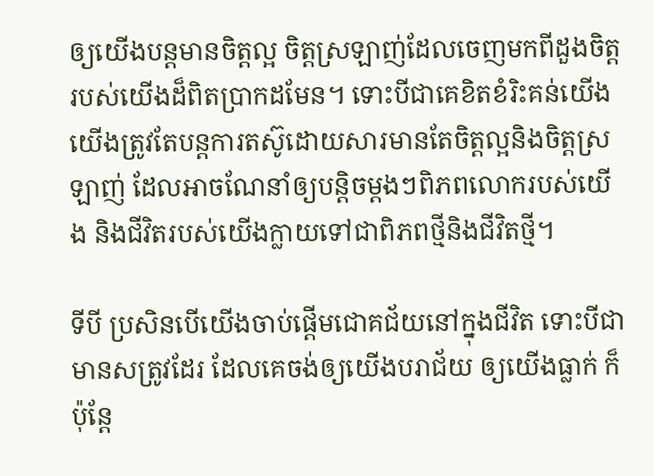ឲ្យយើងបន្តមានចិត្តល្អ ចិត្តស្រឡាញ់ដែលចេញមកពីដួងចិត្តរបស់យើងដ៏ពិតប្រាកដមែន។ ទោះបីជាគេខិតខំរិះគន់យើង យើងត្រូវតែបន្តការតស៊ូដោយសារមានតែចិត្តល្អនិងចិត្តស្រឡាញ់ ដែលអាចណែនាំឲ្យបន្តិចម្តងៗពិភពលោករបស់យើង និងជីវិតរបស់យើងក្លាយទៅជាពិភពថ្មីនិងជីវិតថ្មី។

ទីបី ប្រសិនបើយើងចាប់ផ្ដើមជោគជ័យនៅក្នុងជីវិត ទោះបីជាមានសត្រូវដែរ ដែលគេចង់ឲ្យយើងបរាជ័យ ឲ្យយើងធ្លាក់ ក៏ប៉ុន្តែ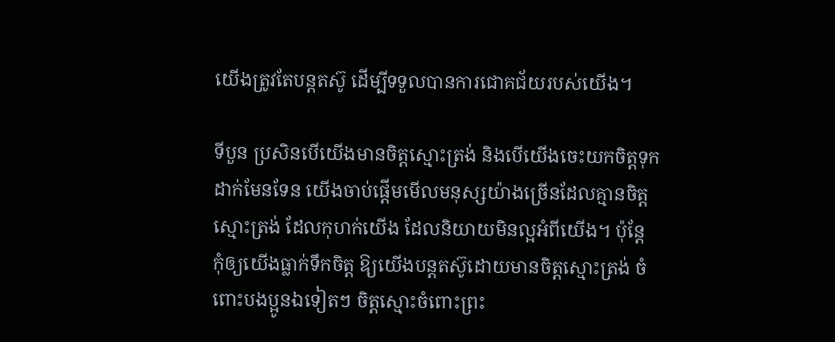យើងត្រូវតែបន្តតស៊ូ ដើម្បីទទួលបានការជោគជ័យរបស់យើង។

ទីបួន ប្រសិនបើយើងមានចិត្តស្មោះត្រង់ និងបើយើងចេះយកចិត្តទុកដាក់មែនទែន យើងចាប់ផ្ដើមមើលមនុស្សយ៉ាងច្រើនដែលគ្មានចិត្តស្មោះត្រង់ ដែលកុហក់យើង ដែលនិយាយមិនល្អអំពីយើង។ ប៉ុន្តែ កុំឲ្យយើងធ្លាក់ទឹកចិត្ត ឱ្យយើងបន្តតស៊ូដោយមានចិត្តស្មោះត្រង់ ចំពោះបងប្អូនឯទៀតៗ ចិត្តស្មោះចំពោះព្រះ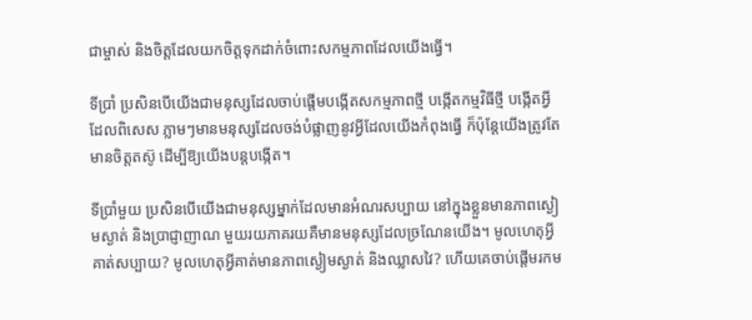ជាម្ចាស់ និងចិត្តដែលយកចិត្តទុកដាក់ចំពោះសកម្មភាពដែលយើងធ្វើ។

ទីប្រាំ ប្រសិនបើយើងជាមនុស្សដែលចាប់ផ្ដើមបង្កើតសកម្មភាពថ្មី បង្កើតកម្មវិធីថ្មី បង្កើតអ្វីដែលពិសេស ភ្លាមៗមានមនុស្សដែលចង់បំផ្លាញនូវអ្វីដែលយើងកំពុងធ្វើ ក៏ប៉ុន្តែយើងត្រូវតែមានចិត្តតស៊ូ ដើម្បីឱ្យយើងបន្តបង្កើត។

ទីប្រាំមួយ ប្រសិនបើយើងជាមនុស្សម្នាក់ដែលមានអំណរសប្បាយ នៅក្នុងខ្លួនមានភាពស្ងៀមស្ងាត់ និងប្រាជ្ញាញាណ មួយរយភាគរយគឺមានមនុស្សដែលច្រណែនយើង។ មូលហេតុអ្វីគាត់សប្បាយ? មូលហេតុអ្វីគាត់មានភាពស្ងៀមស្ងាត់ និងឈ្លាសវៃ? ហើយគេចាប់ផ្តើមរកម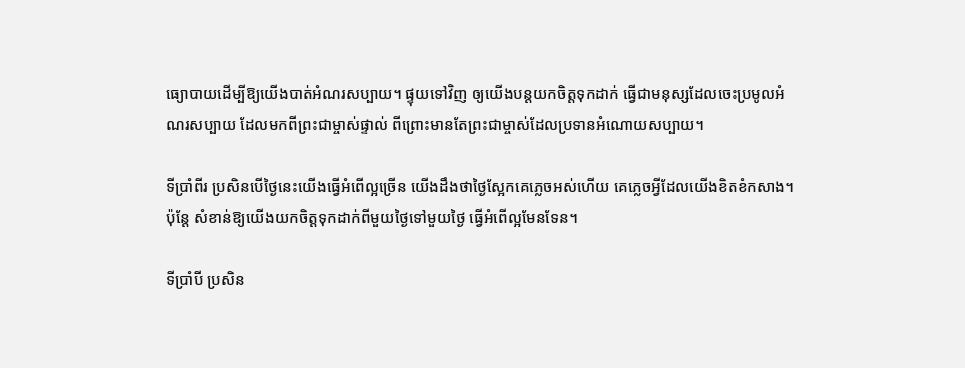ធ្យោបាយដើម្បីឱ្យយើងបាត់អំណរសប្បាយ។ ផ្ទុយទៅវិញ ឲ្យយើងបន្តយកចិត្តទុកដាក់ ធ្វើជាមនុស្សដែលចេះប្រមូលអំណរសប្បាយ ដែលមកពីព្រះជាម្ចាស់ផ្ទាល់ ពីព្រោះមានតែព្រះជាម្ចាស់ដែលប្រទានអំណោយសប្បាយ។

ទីប្រាំពីរ ប្រសិនបើថ្ងៃនេះយើងធ្វើអំពើល្អច្រើន យើងដឹងថាថ្ងៃស្អែកគេភ្លេចអស់ហើយ គេភ្លេចអ្វីដែលយើងខិតខំកសាង។ ប៉ុន្តែ សំខាន់ឱ្យយើងយកចិត្តទុកដាក់ពីមួយថ្ងៃទៅមួយថ្ងៃ ធ្វើអំពើល្អមែនទែន។

ទីប្រាំបី ប្រសិន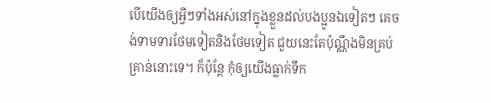បើយើងឲ្យអ្វីៗទាំងអស់នៅក្នុងខ្លួនដល់បងប្អូនឯទៀតៗ គេចង់ទាមទារថែមទៀតនិងថែមទៀត ជួយនេះតែប៉ុណ្ណឹងមិនគ្រប់គ្រាន់នោះទេ។ ក៏ប៉ុន្តែ កុំឲ្យយើងធ្លាក់ទឹក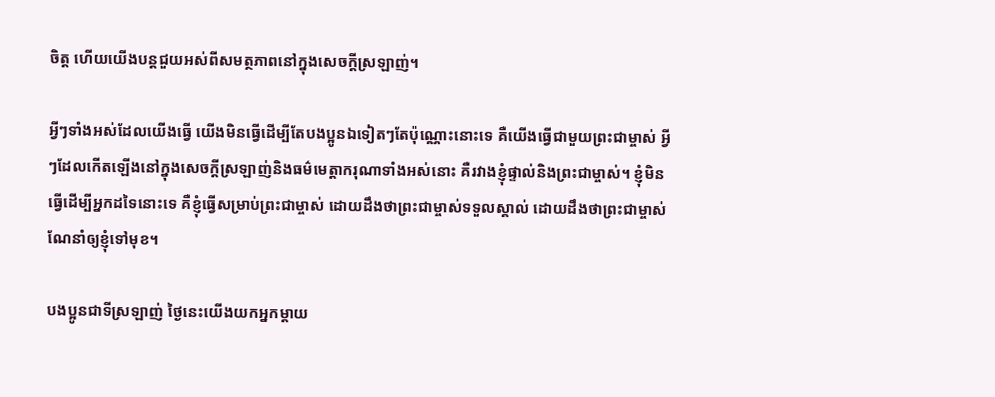ចិត្ត ហើយយើងបន្តជួយអស់ពីសមត្ថភាពនៅក្នុងសេចក្ដីស្រឡាញ់។

អ្វីៗទាំងអស់ដែលយើងធ្វើ យើងមិនធ្វើដើម្បីតែបងប្អូនឯទៀតៗតែប៉ុណ្ណោះនោះទេ គឺយើងធ្វើជាមួយព្រះជាម្ចាស់ អ្វីៗដែលកើតឡើងនៅក្នុងសេចក្តីស្រឡាញ់និងធម៌មេត្តាករុណាទាំងអស់នោះ គឺរវាងខ្ញុំផ្ទាល់និងព្រះជាម្ចាស់។ ខ្ញុំមិនធ្វើដើម្បីអ្នកដទៃនោះទេ គឺខ្ញុំធ្វើសម្រាប់ព្រះជាម្ចាស់ ដោយដឹងថាព្រះជាម្ចាស់ទទួលស្គាល់ ដោយដឹងថាព្រះជាម្ចាស់ណែនាំឲ្យខ្ញុំទៅមុខ។

បងប្អូនជាទីស្រឡាញ់ ថ្ងៃនេះយើងយកអ្នកម្តាយ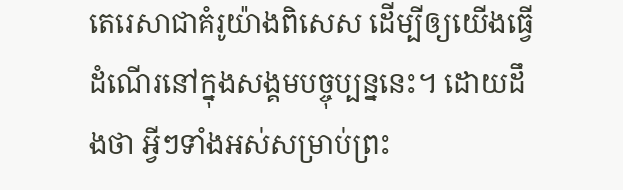តេរេសាជាគំរូយ៉ាងពិសេស ដើម្បីឲ្យយើងធ្វើដំណើរនៅក្នុងសង្គមបច្ចុប្បន្ននេះ។ ដោយដឹងថា អ្វីៗទាំងអស់សម្រាប់ព្រះ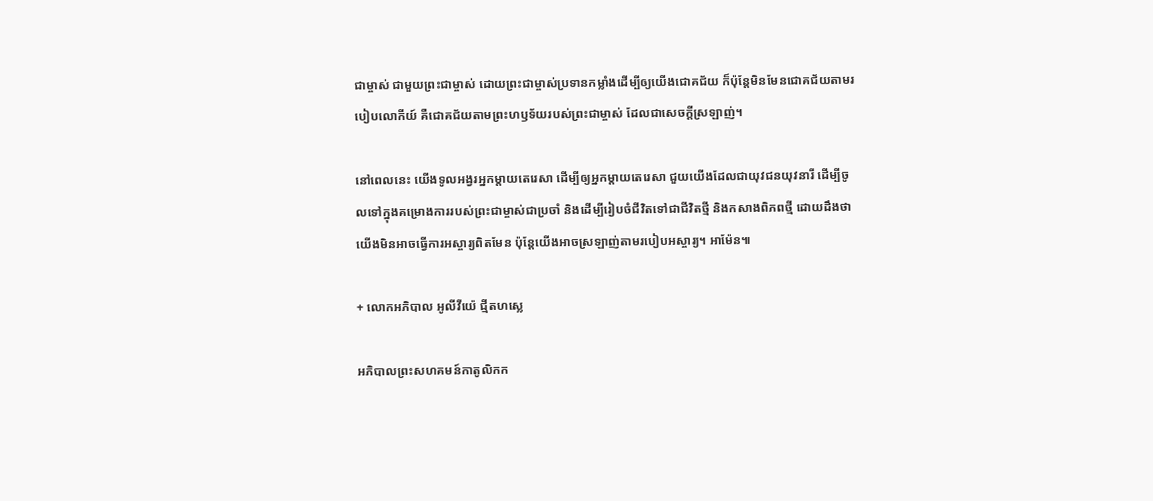ជាម្ចាស់ ជាមួយព្រះជាម្ចាស់ ដោយព្រះជាម្ចាស់ប្រទានកម្លាំងដើម្បីឲ្យយើងជោគជ័យ ក៏ប៉ុន្តែមិនមែនជោគជ័យតាមរបៀបលោកីយ៍ គឺជោគជ័យតាមព្រះហឫទ័យរបស់ព្រះជាម្ចាស់ ដែលជាសេចក្ដីស្រឡាញ់។

នៅពេលនេះ យើងទូលអង្វរអ្នកម្តាយតេរេសា ដើម្បីឲ្យអ្នកម្តាយតេរេសា ជួយយើងដែលជាយុវជនយុវនារី ដើម្បីចូលទៅក្នុងគម្រោងការរបស់ព្រះជាម្ចាស់ជាប្រចាំ និងដើម្បីរៀបចំជីវិតទៅជាជីវិតថ្មី និងកសាងពិភពថ្មី ដោយដឹងថាយើងមិនអាចធ្វើការអស្ចារ្យពិតមែន ប៉ុន្តែយើងអាចស្រឡាញ់តាមរបៀបអស្ចារ្យ។ អាម៉ែន៕

+ លោកអភិបាល អូលីវីយ៉េ ជ្មីតហស្លេ

អភិបាលព្រះសហគមន៍កាតូលិកក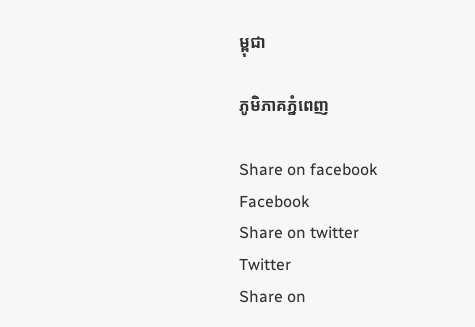ម្ពុជា

ភូមិភាគភ្នំពេញ

Share on facebook
Facebook
Share on twitter
Twitter
Share on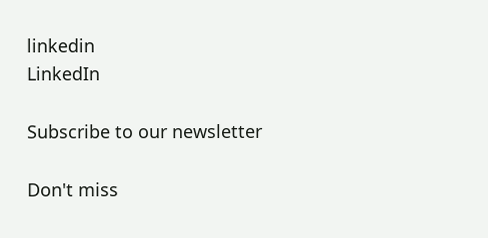linkedin
LinkedIn

Subscribe to our newsletter

Don't miss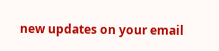new updates on your email